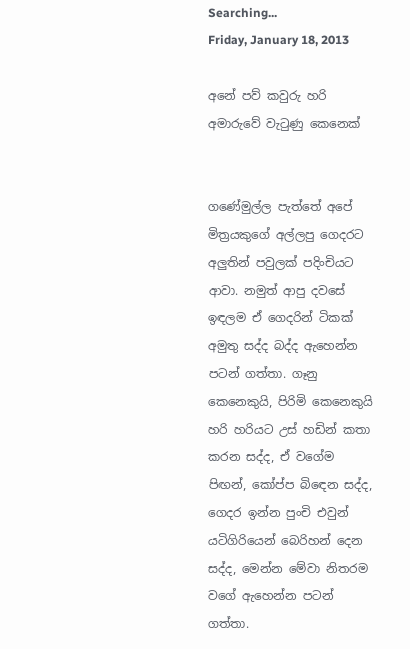Searching...
Friday, January 18, 2013

අනේ පව් කවුරු හරි අමාරුවේ වැටුණු කෙනෙක්


ගණේමුල්ල පැත්තේ අපේ මිත්‍රයකුගේ අල්ලපු ගෙදරට අලුතින් පවුලක් පදිංචියට ආවා. නමුත් ආපු දවසේ ඉඳලම ඒ ගෙදරින් ටිකක් අමුතු සද්ද බද්ද ඇහෙන්න පටන් ගත්තා. ගෑනු කෙනෙකුයි, පිරිමි කෙනෙකුයි හරි හරියට උස් හඩින් කතා කරන සද්ද, ඒ වගේම පිඟන්, කෝප්ප බිඳෙන සද්ද, ගෙදර ඉන්න පුංචි එවුන් යටිගිරියෙන් බෙරිහන් දෙන සද්ද, මෙන්න මේවා නිතරම වගේ ඇහෙන්න පටන් ගත්තා.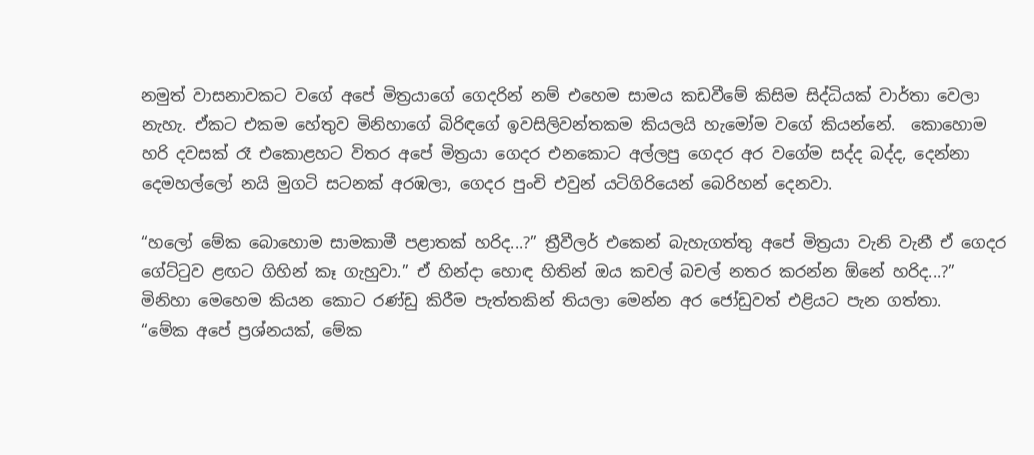නමුත් වාසනාවකට වගේ අපේ මිත්‍රයාගේ ගෙදරින් නම් එහෙම සාමය කඩවීමේ කිසිම සිද්ධියක් වාර්තා වෙලා නැහැ. ඒකට එකම හේතුව මිනිහාගේ බිරිඳගේ ඉවසිලිවන්තකම කියලයි හැමෝම වගේ කියන්නේ.  කොහොම හරි දවසක් රෑ එකොළහට විතර අපේ මිත්‍රයා ගෙදර එනකොට අල්ලපු ගෙදර අර වගේම සද්ද බද්ද, දෙන්නා දෙමහල්ලෝ නයි මුගටි සටනක් අරඹලා, ගෙදර පුංචි එවුන් යටිගිරියෙන් බෙරිහන් දෙනවා.

“හලෝ මේක බොහොම සාමකාමී පළාතක් හරිද...?” ත්‍රීවීලර් එකෙන් බැහැගත්තු අපේ මිත්‍රයා වැනි වැනී ඒ ගෙදර ගේට්ටුව ළඟට ගිහින් කෑ ගැහුවා.” ඒ හින්දා හොඳ හිතින් ඔය කචල් බචල් නතර කරන්න ඕනේ හරිද...?”
මිනිහා මෙහෙම කියන කොට රණ්ඩු කිරීම පැත්තකින් තියලා මෙන්න අර ජෝඩුවත් එළියට පැන ගත්තා.
“මේක අපේ ප්‍රශ්නයක්, මේක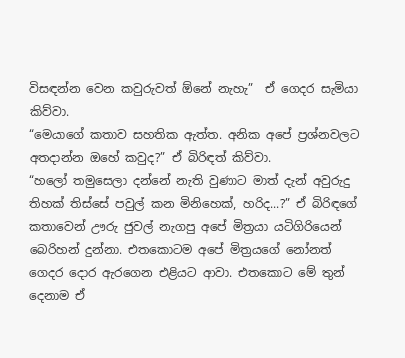විසඳන්න වෙන කවුරුවත් ඕනේ නැහැ”  ඒ ගෙදර සැමියා කිව්වා.
“මෙයාගේ කතාව සහතික ඇත්ත. අනික අපේ ප්‍රශ්නවලට අතදාන්න ඔහේ කවුද?” ඒ බිරිඳත් කිව්වා.
“හලෝ තමුසෙලා දන්නේ නැති වුණාට මාත් දැන් අවුරුදු තිහක් තිස්සේ පවුල් කන මිනිහෙක්, හරිද...?” ඒ බිරිඳගේ කතාවෙන් ඌරු ජුවල් නැගපු අපේ මිත්‍රයා යටිගිරියෙන් බෙරිහන් දුන්නා. එතකොටම අපේ මිත්‍රයගේ නෝනත් ගෙදර දොර ඇරගෙන එළියට ආවා. එතකොට මේ තුන් දෙනාම ඒ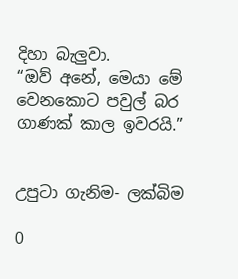දිහා බැලුවා.
“ඔව් අනේ, මෙයා මේ වෙනකොට පවුල් බර ගාණක් කාල ඉවරයි.”


උපුටා ගැනිම- ලක්බිම

0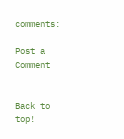comments:

Post a Comment


Back to top!